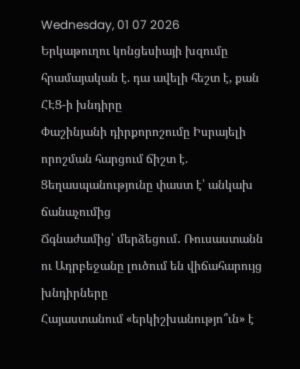Wednesday, 01 07 2026
Երկաթուղու կոնցեսիայի խզումը հրամայական է. դա ավելի հեշտ է, քան ՀԷՑ-ի խնդիրը
Փաշինյանի դիրքորոշումը Իսրայելի որոշման հարցում ճիշտ է. Ցեղասպանությունը փաստ է՝ անկախ ճանաչումից
Ճգնաժամից՝ մերձեցում․ Ռուսաստանն ու Ադրբեջանը լուծում են վիճահարույց խնդիրները
Հայաստանում «երկիշխանությո՞ւն» է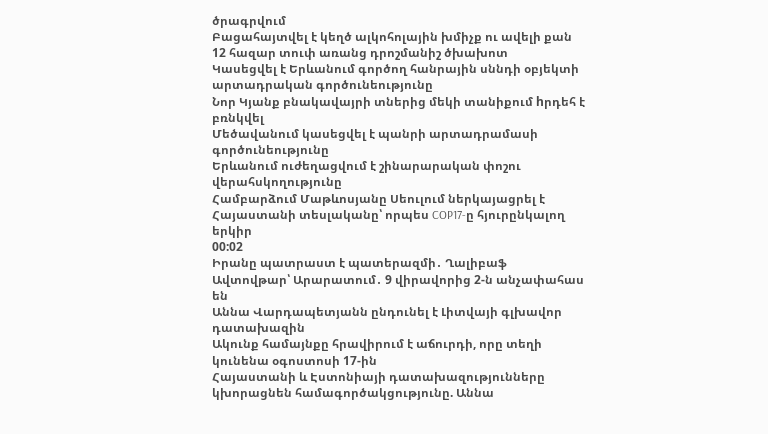ծրագրվում
Բացահայտվել է կեղծ ալկոհոլային խմիչք ու ավելի քան 12 հազար տուփ առանց դրոշմանիշ ծխախոտ
Կասեցվել է Երևանում գործող հանրային սննդի օբյեկտի արտադրական գործունեությունը
Նոր Կյանք բնակավայրի տներից մեկի տանիքում hրդեհ է բռնկվել
Մեծավանում կասեցվել է պանրի արտադրամասի գործունեությունը
Երևանում ուժեղացվում է շինարարական փոշու վերահսկողությունը
Համբարձում Մաթևոսյանը Սեուլում ներկայացրել է Հայաստանի տեսլականը՝ որպես COP17-ը հյուրընկալող երկիր
00:02
Իրանը պատրաստ է պատերազմի․ Ղալիբաֆ
Ավտովթար՝ Արարատում․ 9 վիրավորից 2-ն անչափահաս են
Աննա Վարդապետյանն ընդունել է Լիտվայի գլխավոր դատախազին
Ակունք համայնքը հրավիրում է աճուրդի, որը տեղի կունենա օգոստոսի 17-ին
Հայաստանի և Էստոնիայի դատախազությունները կխորացնեն համագործակցությունը. Աննա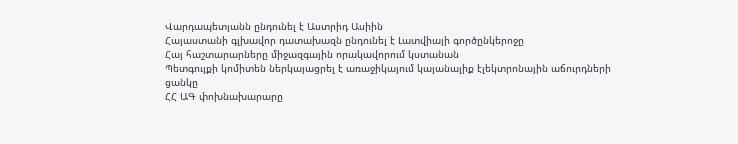Վարդապետյանն ընդունել է Աստրիդ Ասիին
Հայաստանի գլխավոր դատախազն ընդունել է Լատվիայի գործընկերոջը
Հայ հաշտարարները միջազգային որակավորում կստանան
Պետգույքի կոմիտեն ներկայացրել է առաջիկայում կայանալիք էլեկտրոնային աճուրդների ցանկը
ՀՀ ԱԳ փոխնախարարը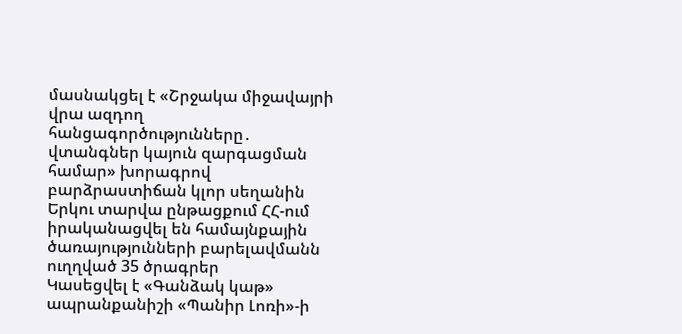մասնակցել է «Շրջակա միջավայրի վրա ազդող հանցագործությունները․ վտանգներ կայուն զարգացման համար» խորագրով բարձրաստիճան կլոր սեղանին
Երկու տարվա ընթացքում ՀՀ-ում իրականացվել են համայնքային ծառայությունների բարելավմանն ուղղված 35 ծրագրեր
Կասեցվել է «Գանձակ կաթ» ապրանքանիշի «Պանիր Լոռի»-ի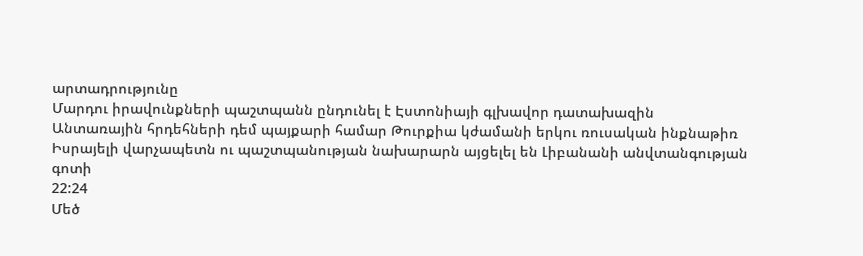արտադրությունը
Մարդու իրավունքների պաշտպանն ընդունել է Էստոնիայի գլխավոր դատախազին
Անտառային հրդեհների դեմ պայքարի համար Թուրքիա կժամանի երկու ռուսական ինքնաթիռ
Իսրայելի վարչապետն ու պաշտպանության նախարարն այցելել են Լիբանանի անվտանգության գոտի
22:24
Մեծ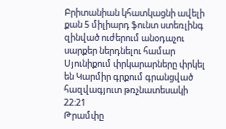Բրիտանիան կհատկացնի ավելի քան 5 միլիարդ ֆունտ ստեռլինգ զինված ուժերում անօդաչու սարքեր ներդնելու համար
Սյունիքում փրկարարները փրկել են Կարմիր գրքում գրանցված հազվագյուտ թռչնատեսակի
22:21
Թրամփը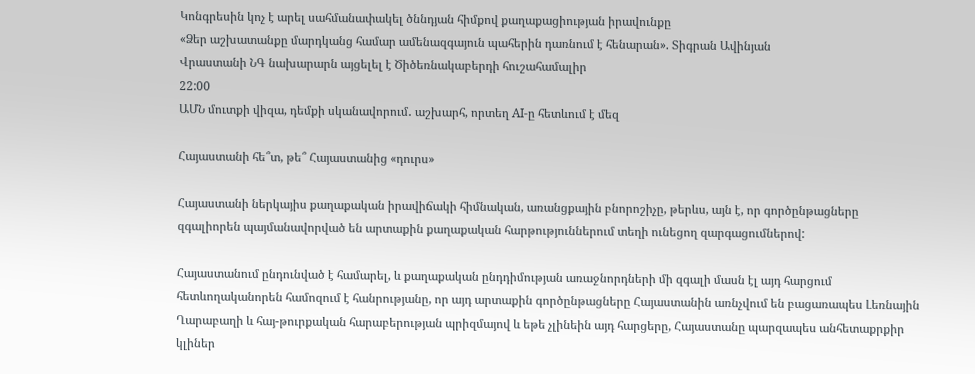Կոնգրեսին կոչ է արել սահմանափակել ծննդյան հիմքով քաղաքացիության իրավունքը
«Ձեր աշխատանքը մարդկանց համար ամենազգայուն պահերին դառնում է հենարան». Տիգրան Ավինյան
Վրաստանի ՆԳ նախարարն այցելել է Ծիծեռնակաբերդի հուշահամալիր
22:00
ԱՄՆ մուտքի վիզա, դեմքի սկանավորում․ աշխարհ, որտեղ AI-ը հետևում է մեզ

Հայաստանի հե՞տ, թե՞ Հայաստանից «դուրս»

Հայաստանի ներկայիս քաղաքական իրավիճակի հիմնական, առանցքային բնորոշիչը, թերևս, այն է, որ գործընթացները զգալիորեն պայմանավորված են արտաքին քաղաքական հարթություններում տեղի ունեցող զարգացումներով:

Հայաստանում ընդունված է համարել, և քաղաքական ընդդիմության առաջնորդների մի զգալի մասն էլ այդ հարցում հետևողականորեն համոզում է հանրությանը, որ այդ արտաքին գործընթացները Հայաստանին առնչվում են բացառապես Լեռնային Ղարաբաղի և հայ-թուրքական հարաբերության պրիզմայով և եթե չլինեին այդ հարցերը, Հայաստանը պարզապես անհետաքրքիր կլիներ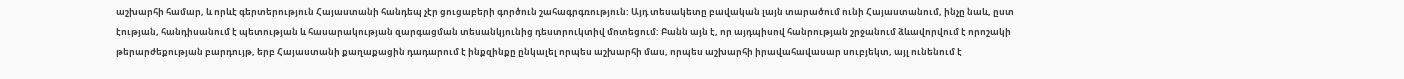աշխարհի համար, և որևէ գերտերություն Հայաստանի հանդեպ չէր ցուցաբերի գործուն շահագրգռություն: Այդ տեսակետը բավական լայն տարածում ունի Հայաստանում, ինչը նաև, ըստ էության, հանդիսանում է պետության և հասարակության զարգացման տեսանկյունից դեստրուկտիվ մոտեցում: Բանն այն է, որ այդպիսով հանրության շրջանում ձևավորվում է որոշակի թերարժեքության բարդույթ, երբ Հայաստանի քաղաքացին դադարում է ինքզինքը ընկալել որպես աշխարհի մաս, որպես աշխարհի իրավահավասար սուբյեկտ, այլ ունենում է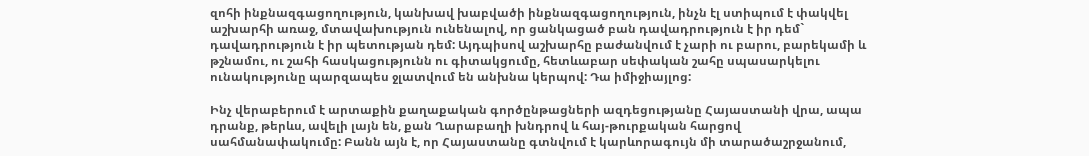զոհի ինքնազգացողություն, կանխավ խաբվածի ինքնազգացողություն, ինչն էլ ստիպում է փակվել աշխարհի առաջ, մտավախություն ունենալով, որ ցանկացած բան դավադրություն է իր դեմ` դավադրություն է իր պետության դեմ: Այդպիսով աշխարհը բաժանվում է չարի ու բարու, բարեկամի և թշնամու, ու շահի հասկացությունն ու գիտակցումը, հետևաբար սեփական շահը սպասարկելու ունակությունը պարզապես ջլատվում են անխնա կերպով: Դա իմիջիայլոց:

Ինչ վերաբերում է արտաքին քաղաքական գործընթացների ազդեցությանը Հայաստանի վրա, ապա դրանք, թերևս, ավելի լայն են, քան Ղարաբաղի խնդրով և հայ-թուրքական հարցով սահմանափակումը: Բանն այն է, որ Հայաստանը գտնվում է կարևորագույն մի տարածաշրջանում,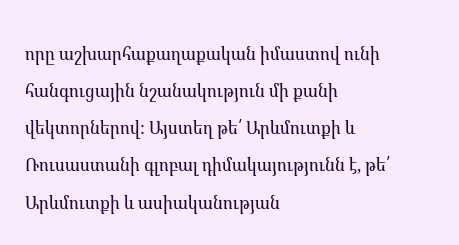որը աշխարհաքաղաքական իմաստով ունի հանգուցային նշանակություն մի քանի վեկտորներով: Այստեղ թե՛ Արևմուտքի և Ռուսաստանի գլոբալ դիմակայությունն է, թե՛ Արևմուտքի և ասիականության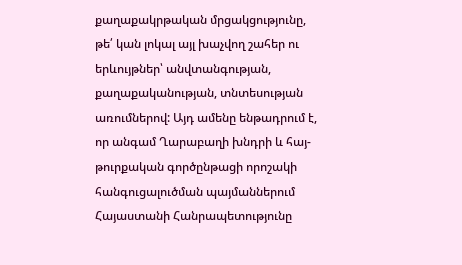քաղաքակրթական մրցակցությունը, թե՛ կան լոկալ այլ խաչվող շահեր ու երևույթներ՝ անվտանգության, քաղաքականության, տնտեսության առումներով: Այդ ամենը ենթադրում է, որ անգամ Ղարաբաղի խնդրի և հայ-թուրքական գործընթացի որոշակի հանգուցալուծման պայմաններում Հայաստանի Հանրապետությունը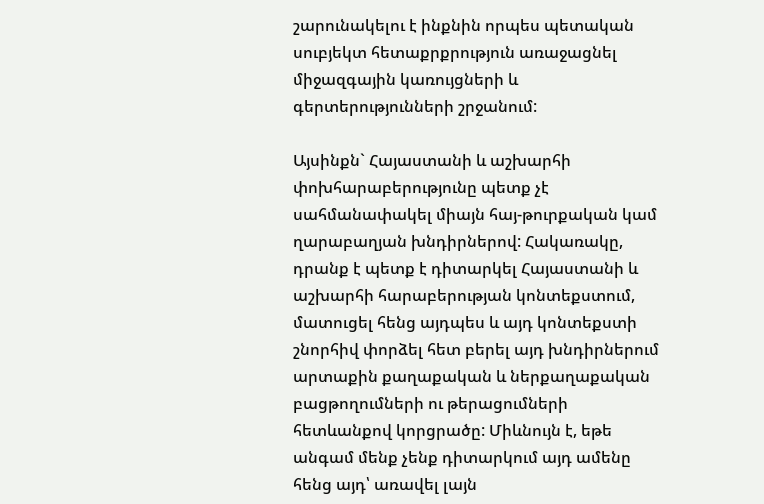շարունակելու է ինքնին որպես պետական սուբյեկտ հետաքրքրություն առաջացնել միջազգային կառույցների և գերտերությունների շրջանում:

Այսինքն` Հայաստանի և աշխարհի փոխհարաբերությունը պետք չէ սահմանափակել միայն հայ-թուրքական կամ ղարաբաղյան խնդիրներով: Հակառակը, դրանք է պետք է դիտարկել Հայաստանի և աշխարհի հարաբերության կոնտեքստում, մատուցել հենց այդպես և այդ կոնտեքստի շնորհիվ փորձել հետ բերել այդ խնդիրներում արտաքին քաղաքական և ներքաղաքական բացթողումների ու թերացումների հետևանքով կորցրածը: Միևնույն է, եթե անգամ մենք չենք դիտարկում այդ ամենը հենց այդ՝ առավել լայն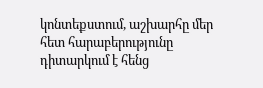կոնտեքստում, աշխարհը մեր հետ հարաբերությունը դիտարկում է հենց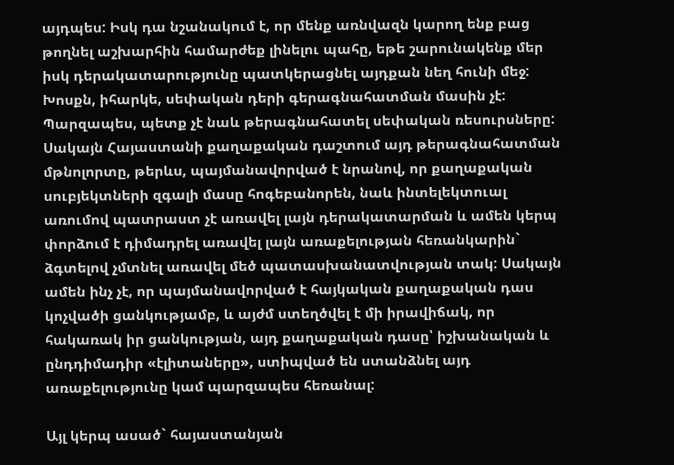այդպես: Իսկ դա նշանակում է, որ մենք առնվազն կարող ենք բաց թողնել աշխարհին համարժեք լինելու պահը, եթե շարունակենք մեր իսկ դերակատարությունը պատկերացնել այդքան նեղ հունի մեջ: Խոսքն, իհարկե, սեփական դերի գերագնահատման մասին չէ: Պարզապես, պետք չէ նաև թերագնահատել սեփական ռեսուրսները: Սակայն Հայաստանի քաղաքական դաշտում այդ թերագնահատման մթնոլորտը, թերևս, պայմանավորված է նրանով, որ քաղաքական սուբյեկտների զգալի մասը հոգեբանորեն, նաև ինտելեկտուալ առումով պատրաստ չէ առավել լայն դերակատարման և ամեն կերպ փորձում է դիմադրել առավել լայն առաքելության հեռանկարին` ձգտելով չմտնել առավել մեծ պատասխանատվության տակ: Սակայն ամեն ինչ չէ, որ պայմանավորված է հայկական քաղաքական դաս կոչվածի ցանկությամբ, և այժմ ստեղծվել է մի իրավիճակ, որ հակառակ իր ցանկության, այդ քաղաքական դասը՝ իշխանական և ընդդիմադիր «էլիտաները», ստիպված են ստանձնել այդ առաքելությունը կամ պարզապես հեռանալ:

Այլ կերպ ասած` հայաստանյան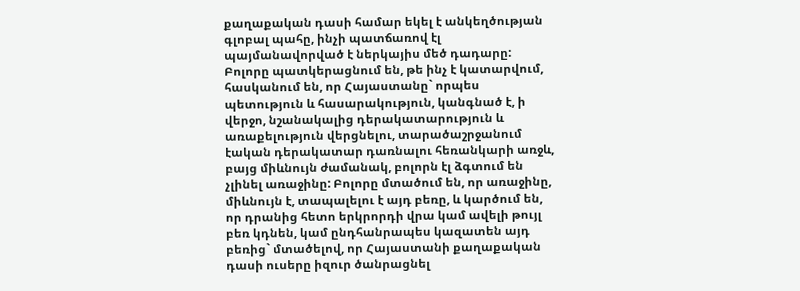քաղաքական դասի համար եկել է անկեղծության գլոբալ պահը, ինչի պատճառով էլ պայմանավորված է ներկայիս մեծ դադարը: Բոլորը պատկերացնում են, թե ինչ է կատարվում, հասկանում են, որ Հայաստանը` որպես պետություն և հասարակություն, կանգնած է, ի վերջո, նշանակալից դերակատարություն և առաքելություն վերցնելու, տարածաշրջանում էական դերակատար դառնալու հեռանկարի առջև, բայց միևնույն ժամանակ, բոլորն էլ ձգտում են չլինել առաջինը: Բոլորը մտածում են, որ առաջինը, միևնույն է, տապալելու է այդ բեռը, և կարծում են, որ դրանից հետո երկրորդի վրա կամ ավելի թույլ բեռ կդնեն, կամ ընդհանրապես կազատեն այդ բեռից` մտածելով, որ Հայաստանի քաղաքական դասի ուսերը իզուր ծանրացնել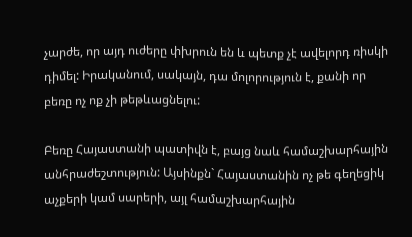չարժե, որ այդ ուժերը փխրուն են և պետք չէ ավելորդ ռիսկի դիմել: Իրականում, սակայն, դա մոլորություն է, քանի որ բեռը ոչ ոք չի թեթևացնելու:

Բեռը Հայաստանի պատիվն է, բայց նաև համաշխարհային անհրաժեշտություն: Այսինքն` Հայաստանին ոչ թե գեղեցիկ աչքերի կամ սարերի, այլ համաշխարհային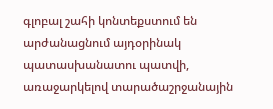գլոբալ շահի կոնտեքստում են արժանացնում այդօրինակ պատասխանատու պատվի, առաջարկելով տարածաշրջանային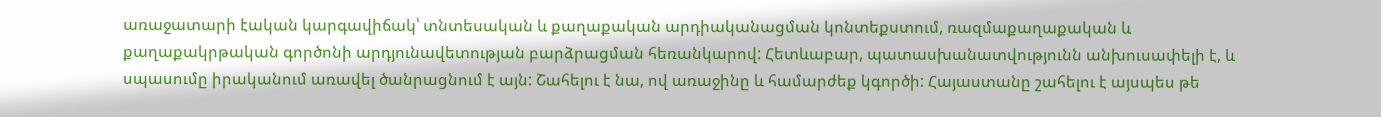առաջատարի էական կարգավիճակ՝ տնտեսական և քաղաքական արդիականացման կոնտեքստում, ռազմաքաղաքական և քաղաքակրթական գործոնի արդյունավետության բարձրացման հեռանկարով: Հետևաբար, պատասխանատվությունն անխուսափելի է, և սպասումը իրականում առավել ծանրացնում է այն: Շահելու է նա, ով առաջինը և համարժեք կգործի: Հայաստանը շահելու է այսպես թե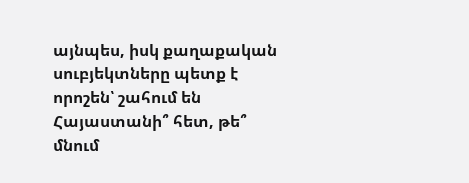այնպես, իսկ քաղաքական սուբյեկտները պետք է որոշեն՝ շահում են Հայաստանի՞ հետ, թե՞ մնում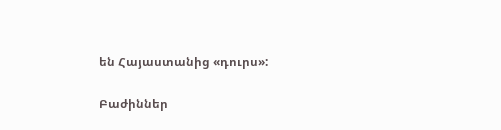են Հայաստանից «դուրս»:

Բաժիններ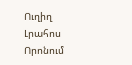Ուղիղ
Լրահոս
Որոնում